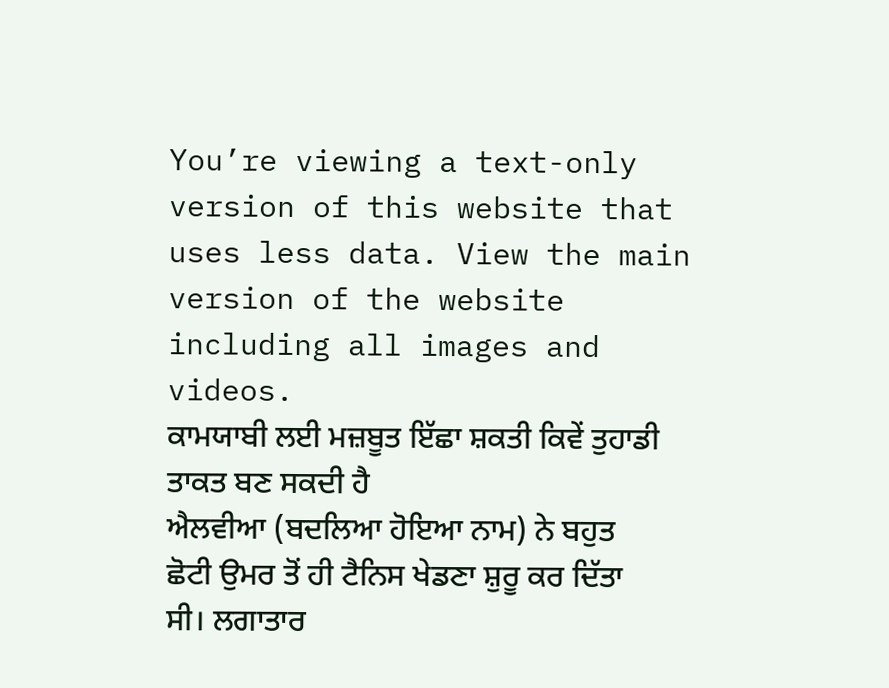You’re viewing a text-only version of this website that uses less data. View the main version of the website including all images and videos.
ਕਾਮਯਾਬੀ ਲਈ ਮਜ਼ਬੂਤ ਇੱਛਾ ਸ਼ਕਤੀ ਕਿਵੇਂ ਤੁਹਾਡੀ ਤਾਕਤ ਬਣ ਸਕਦੀ ਹੈ
ਐਲਵੀਆ (ਬਦਲਿਆ ਹੋਇਆ ਨਾਮ) ਨੇ ਬਹੁਤ ਛੋਟੀ ਉਮਰ ਤੋਂ ਹੀ ਟੈਨਿਸ ਖੇਡਣਾ ਸ਼ੁਰੂ ਕਰ ਦਿੱਤਾ ਸੀ। ਲਗਾਤਾਰ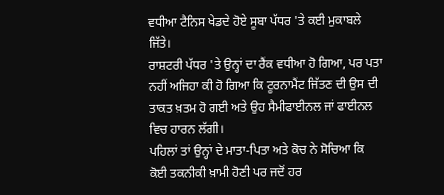ਵਧੀਆ ਟੈਨਿਸ ਖੇਡਦੇ ਹੋਏ ਸੂਬਾ ਪੱਧਰ 'ਤੇ ਕਈ ਮੁਕਾਬਲੇ ਜਿੱਤੇ।
ਰਾਸ਼ਟਰੀ ਪੱਧਰ 'ਤੇ ਉਨ੍ਹਾਂ ਦਾ ਰੈਂਕ ਵਧੀਆ ਹੋ ਗਿਆ, ਪਰ ਪਤਾ ਨਹੀਂ ਅਜਿਹਾ ਕੀ ਹੋ ਗਿਆ ਕਿ ਟੂਰਨਾਮੈਂਟ ਜਿੱਤਣ ਦੀ ਉਸ ਦੀ ਤਾਕਤ ਖ਼ਤਮ ਹੋ ਗਈ ਅਤੇ ਉਹ ਸੈਮੀਫਾਈਨਲ ਜਾਂ ਫਾਈਨਲ ਵਿਚ ਹਾਰਨ ਲੱਗੀ।
ਪਹਿਲਾਂ ਤਾਂ ਉਨ੍ਹਾਂ ਦੇ ਮਾਤਾ-ਪਿਤਾ ਅਤੇ ਕੋਚ ਨੇ ਸੋਚਿਆ ਕਿ ਕੋਈ ਤਕਨੀਕੀ ਖ਼ਾਮੀ ਹੋਣੀ ਪਰ ਜਦੋਂ ਹਰ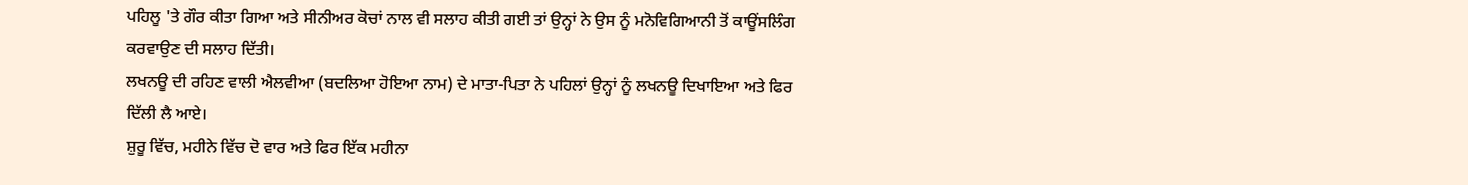ਪਹਿਲੂ 'ਤੇ ਗੌਰ ਕੀਤਾ ਗਿਆ ਅਤੇ ਸੀਨੀਅਰ ਕੋਚਾਂ ਨਾਲ ਵੀ ਸਲਾਹ ਕੀਤੀ ਗਈ ਤਾਂ ਉਨ੍ਹਾਂ ਨੇ ਉਸ ਨੂੰ ਮਨੋਵਿਗਿਆਨੀ ਤੋਂ ਕਾਊਂਸਲਿੰਗ ਕਰਵਾਉਣ ਦੀ ਸਲਾਹ ਦਿੱਤੀ।
ਲਖਨਊ ਦੀ ਰਹਿਣ ਵਾਲੀ ਐਲਵੀਆ (ਬਦਲਿਆ ਹੋਇਆ ਨਾਮ) ਦੇ ਮਾਤਾ-ਪਿਤਾ ਨੇ ਪਹਿਲਾਂ ਉਨ੍ਹਾਂ ਨੂੰ ਲਖਨਊ ਦਿਖਾਇਆ ਅਤੇ ਫਿਰ ਦਿੱਲੀ ਲੈ ਆਏ।
ਸ਼ੁਰੂ ਵਿੱਚ, ਮਹੀਨੇ ਵਿੱਚ ਦੋ ਵਾਰ ਅਤੇ ਫਿਰ ਇੱਕ ਮਹੀਨਾ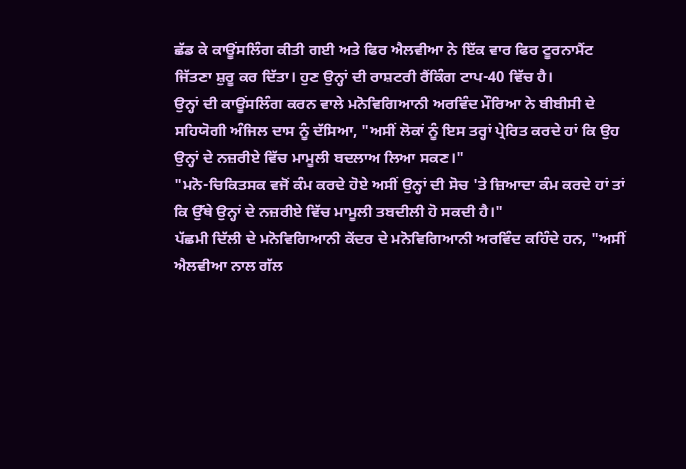ਛੱਡ ਕੇ ਕਾਊਂਸਲਿੰਗ ਕੀਤੀ ਗਈ ਅਤੇ ਫਿਰ ਐਲਵੀਆ ਨੇ ਇੱਕ ਵਾਰ ਫਿਰ ਟੂਰਨਾਮੈਂਟ ਜਿੱਤਣਾ ਸ਼ੁਰੂ ਕਰ ਦਿੱਤਾ। ਹੁਣ ਉਨ੍ਹਾਂ ਦੀ ਰਾਸ਼ਟਰੀ ਰੈਂਕਿੰਗ ਟਾਪ-40 ਵਿੱਚ ਹੈ।
ਉਨ੍ਹਾਂ ਦੀ ਕਾਊਂਸਲਿੰਗ ਕਰਨ ਵਾਲੇ ਮਨੋਵਿਗਿਆਨੀ ਅਰਵਿੰਦ ਮੌਰਿਆ ਨੇ ਬੀਬੀਸੀ ਦੇ ਸਹਿਯੋਗੀ ਅੰਜਿਲ ਦਾਸ ਨੂੰ ਦੱਸਿਆ, "ਅਸੀਂ ਲੋਕਾਂ ਨੂੰ ਇਸ ਤਰ੍ਹਾਂ ਪ੍ਰੇਰਿਤ ਕਰਦੇ ਹਾਂ ਕਿ ਉਹ ਉਨ੍ਹਾਂ ਦੇ ਨਜ਼ਰੀਏ ਵਿੱਚ ਮਾਮੂਲੀ ਬਦਲਾਅ ਲਿਆ ਸਕਣ।"
"ਮਨੋ-ਚਿਕਿਤਸਕ ਵਜੋਂ ਕੰਮ ਕਰਦੇ ਹੋਏ ਅਸੀਂ ਉਨ੍ਹਾਂ ਦੀ ਸੋਚ 'ਤੇ ਜ਼ਿਆਦਾ ਕੰਮ ਕਰਦੇ ਹਾਂ ਤਾਂ ਕਿ ਉੱਥੇ ਉਨ੍ਹਾਂ ਦੇ ਨਜ਼ਰੀਏ ਵਿੱਚ ਮਾਮੂਲੀ ਤਬਦੀਲੀ ਹੋ ਸਕਦੀ ਹੈ।"
ਪੱਛਮੀ ਦਿੱਲੀ ਦੇ ਮਨੋਵਿਗਿਆਨੀ ਕੇਂਦਰ ਦੇ ਮਨੋਵਿਗਿਆਨੀ ਅਰਵਿੰਦ ਕਹਿੰਦੇ ਹਨ, "ਅਸੀਂ ਐਲਵੀਆ ਨਾਲ ਗੱਲ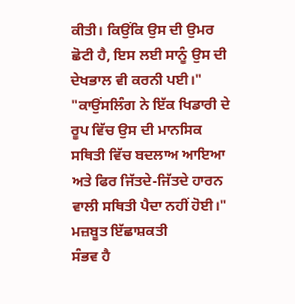ਕੀਤੀ। ਕਿਉਂਕਿ ਉਸ ਦੀ ਉਮਰ ਛੋਟੀ ਹੈ, ਇਸ ਲਈ ਸਾਨੂੰ ਉਸ ਦੀ ਦੇਖਭਾਲ ਵੀ ਕਰਨੀ ਪਈ।"
"ਕਾਉਂਸਲਿੰਗ ਨੇ ਇੱਕ ਖਿਡਾਰੀ ਦੇ ਰੂਪ ਵਿੱਚ ਉਸ ਦੀ ਮਾਨਸਿਕ ਸਥਿਤੀ ਵਿੱਚ ਬਦਲਾਅ ਆਇਆ ਅਤੇ ਫਿਰ ਜਿੱਤਦੇ-ਜਿੱਤਦੇ ਹਾਰਨ ਵਾਲੀ ਸਥਿਤੀ ਪੈਦਾ ਨਹੀਂ ਹੋਈ।"
ਮਜ਼ਬੂਤ ਇੱਛਾਸ਼ਕਤੀ
ਸੰਭਵ ਹੈ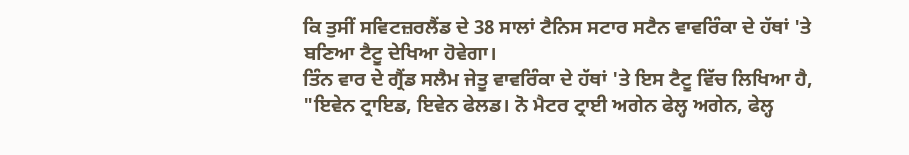ਕਿ ਤੁਸੀਂ ਸਵਿਟਜ਼ਰਲੈਂਡ ਦੇ 38 ਸਾਲਾਂ ਟੈਨਿਸ ਸਟਾਰ ਸਟੈਨ ਵਾਵਰਿੰਕਾ ਦੇ ਹੱਥਾਂ 'ਤੇ ਬਣਿਆ ਟੈਟੂ ਦੇਖਿਆ ਹੋਵੇਗਾ।
ਤਿੰਨ ਵਾਰ ਦੇ ਗ੍ਰੈਂਡ ਸਲੈਮ ਜੇਤੂ ਵਾਵਰਿੰਕਾ ਦੇ ਹੱਥਾਂ 'ਤੇ ਇਸ ਟੈਟੂ ਵਿੱਚ ਲਿਖਿਆ ਹੈ, "ਇਵੇਨ ਟ੍ਰਾਇਡ, ਇਵੇਨ ਫੇਲਡ। ਨੋ ਮੈਟਰ ਟ੍ਰਾਈ ਅਗੇਨ ਫੇਲ੍ਹ ਅਗੇਨ, ਫੇਲ੍ਹ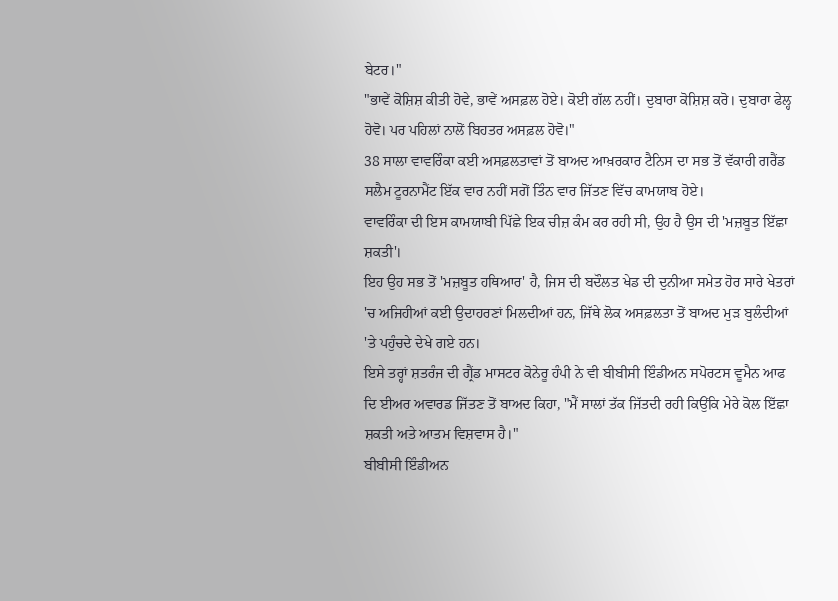ਬੇਟਰ।"
"ਭਾਵੇਂ ਕੋਸ਼ਿਸ਼ ਕੀਤੀ ਹੋਵੇ, ਭਾਵੇਂ ਅਸਫ਼ਲ ਹੋਏ। ਕੋਈ ਗੱਲ ਨਹੀਂ। ਦੁਬਾਰਾ ਕੋਸ਼ਿਸ਼ ਕਰੋ। ਦੁਬਾਰਾ ਫੇਲ੍ਹ ਹੋਵੋ। ਪਰ ਪਹਿਲਾਂ ਨਾਲੋਂ ਬਿਹਤਰ ਅਸਫ਼ਲ ਹੋਵੋ।"
38 ਸਾਲਾ ਵਾਵਰਿੰਕਾ ਕਈ ਅਸਫ਼ਲਤਾਵਾਂ ਤੋਂ ਬਾਅਦ ਆਖ਼ਰਕਾਰ ਟੈਨਿਸ ਦਾ ਸਭ ਤੋਂ ਵੱਕਾਰੀ ਗਰੈਂਡ ਸਲੈਮ ਟੂਰਨਾਮੈਂਟ ਇੱਕ ਵਾਰ ਨਹੀਂ ਸਗੋਂ ਤਿੰਨ ਵਾਰ ਜਿੱਤਣ ਵਿੱਚ ਕਾਮਯਾਬ ਹੋਏ।
ਵਾਵਰਿੰਕਾ ਦੀ ਇਸ ਕਾਮਯਾਬੀ ਪਿੱਛੇ ਇਕ ਚੀਜ਼ ਕੰਮ ਕਰ ਰਹੀ ਸੀ, ਉਹ ਹੈ ਉਸ ਦੀ 'ਮਜ਼ਬੂਤ ਇੱਛਾ ਸ਼ਕਤੀ'।
ਇਹ ਉਹ ਸਭ ਤੋਂ 'ਮਜ਼ਬੂਤ ਹਥਿਆਰ' ਹੈ, ਜਿਸ ਦੀ ਬਦੌਲਤ ਖੇਡ ਦੀ ਦੁਨੀਆ ਸਮੇਤ ਹੋਰ ਸਾਰੇ ਖੇਤਰਾਂ 'ਚ ਅਜਿਹੀਆਂ ਕਈ ਉਦਾਹਰਣਾਂ ਮਿਲਦੀਆਂ ਹਨ, ਜਿੱਥੇ ਲੋਕ ਅਸਫ਼ਲਤਾ ਤੋਂ ਬਾਅਦ ਮੁੜ ਬੁਲੰਦੀਆਂ 'ਤੇ ਪਹੁੰਚਦੇ ਦੇਖੇ ਗਏ ਹਨ।
ਇਸੇ ਤਰ੍ਹਾਂ ਸ਼ਤਰੰਜ ਦੀ ਗ੍ਰੈਂਡ ਮਾਸਟਰ ਕੋਨੇਰੂ ਹੰਪੀ ਨੇ ਵੀ ਬੀਬੀਸੀ ਇੰਡੀਅਨ ਸਪੋਰਟਸ ਵੂਮੈਨ ਆਫ ਦਿ ਈਅਰ ਅਵਾਰਡ ਜਿੱਤਣ ਤੋਂ ਬਾਅਦ ਕਿਹਾ, "ਮੈਂ ਸਾਲਾਂ ਤੱਕ ਜਿੱਤਦੀ ਰਹੀ ਕਿਉਂਕਿ ਮੇਰੇ ਕੋਲ ਇੱਛਾ ਸ਼ਕਤੀ ਅਤੇ ਆਤਮ ਵਿਸ਼ਵਾਸ ਹੈ।"
ਬੀਬੀਸੀ ਇੰਡੀਅਨ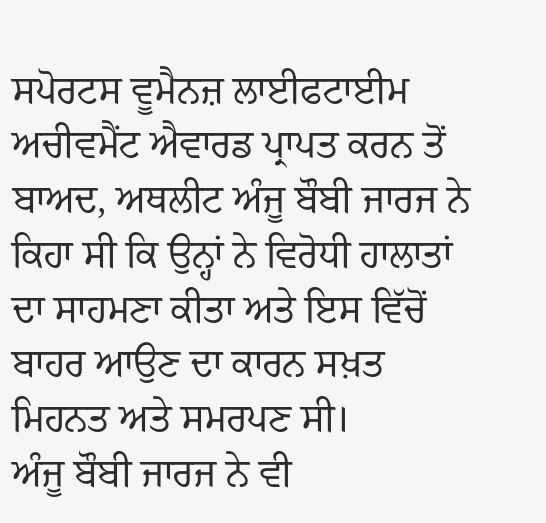ਸਪੋਰਟਸ ਵੂਮੈਨਜ਼ ਲਾਈਫਟਾਈਮ ਅਚੀਵਮੈਂਟ ਐਵਾਰਡ ਪ੍ਰਾਪਤ ਕਰਨ ਤੋਂ ਬਾਅਦ, ਅਥਲੀਟ ਅੰਜੂ ਬੌਬੀ ਜਾਰਜ ਨੇ ਕਿਹਾ ਸੀ ਕਿ ਉਨ੍ਹਾਂ ਨੇ ਵਿਰੋਧੀ ਹਾਲਾਤਾਂ ਦਾ ਸਾਹਮਣਾ ਕੀਤਾ ਅਤੇ ਇਸ ਵਿੱਚੋਂ ਬਾਹਰ ਆਉਣ ਦਾ ਕਾਰਨ ਸਖ਼ਤ ਮਿਹਨਤ ਅਤੇ ਸਮਰਪਣ ਸੀ।
ਅੰਜੂ ਬੌਬੀ ਜਾਰਜ ਨੇ ਵੀ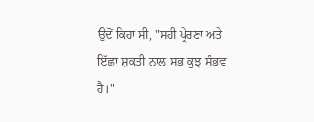ਉਦੋਂ ਕਿਹਾ ਸੀ, "ਸਹੀ ਪ੍ਰੇਰਣਾ ਅਤੇ ਇੱਛਾ ਸ਼ਕਤੀ ਨਾਲ ਸਭ ਕੁਝ ਸੰਭਵ ਹੈ।"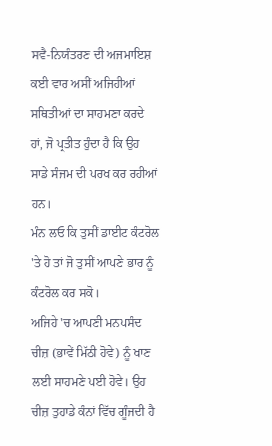ਸਵੈ-ਨਿਯੰਤਰਣ ਦੀ ਅਜਮਾਇਸ਼
ਕਈ ਵਾਰ ਅਸੀਂ ਅਜਿਹੀਆਂ ਸਥਿਤੀਆਂ ਦਾ ਸਾਹਮਣਾ ਕਰਦੇ ਹਾਂ, ਜੋ ਪ੍ਰਤੀਤ ਹੁੰਦਾ ਹੈ ਕਿ ਉਹ ਸਾਡੇ ਸੰਜਮ ਦੀ ਪਰਖ ਕਰ ਰਹੀਆਂ ਹਨ।
ਮੰਨ ਲਓ ਕਿ ਤੁਸੀਂ ਡਾਈਟ ਕੰਟਰੋਲ 'ਤੇ ਹੋ ਤਾਂ ਜੋ ਤੁਸੀਂ ਆਪਣੇ ਭਾਰ ਨੂੰ ਕੰਟਰੋਲ ਕਰ ਸਕੋ।
ਅਜਿਹੇ 'ਚ ਆਪਣੀ ਮਨਪਸੰਦ ਚੀਜ਼ (ਭਾਵੇਂ ਮਿੱਠੀ ਹੋਵੇ) ਨੂੰ ਖਾਣ ਲਈ ਸਾਹਮਣੇ ਪਈ ਹੋਵੇ। ਉਹ ਚੀਜ਼ ਤੁਹਾਡੇ ਕੰਨਾਂ ਵਿੱਚ ਗੂੰਜਦੀ ਹੈ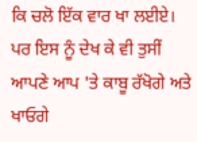ਕਿ ਚਲੋ ਇੱਕ ਵਾਰ ਖਾ ਲਈਏ। ਪਰ ਇਸ ਨੂੰ ਦੇਖ ਕੇ ਵੀ ਤੁਸੀਂ ਆਪਣੇ ਆਪ 'ਤੇ ਕਾਬੂ ਰੱਖੋਗੇ ਅਤੇ ਖਾਓਗੇ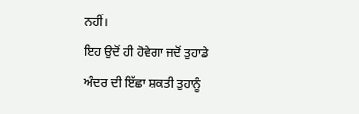ਨਹੀਂ।
ਇਹ ਉਦੋਂ ਹੀ ਹੋਵੇਗਾ ਜਦੋਂ ਤੁਹਾਡੇ ਅੰਦਰ ਦੀ ਇੱਛਾ ਸ਼ਕਤੀ ਤੁਹਾਨੂੰ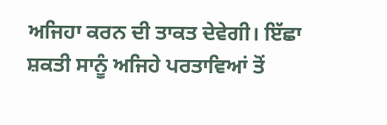ਅਜਿਹਾ ਕਰਨ ਦੀ ਤਾਕਤ ਦੇਵੇਗੀ। ਇੱਛਾ ਸ਼ਕਤੀ ਸਾਨੂੰ ਅਜਿਹੇ ਪਰਤਾਵਿਆਂ ਤੋਂ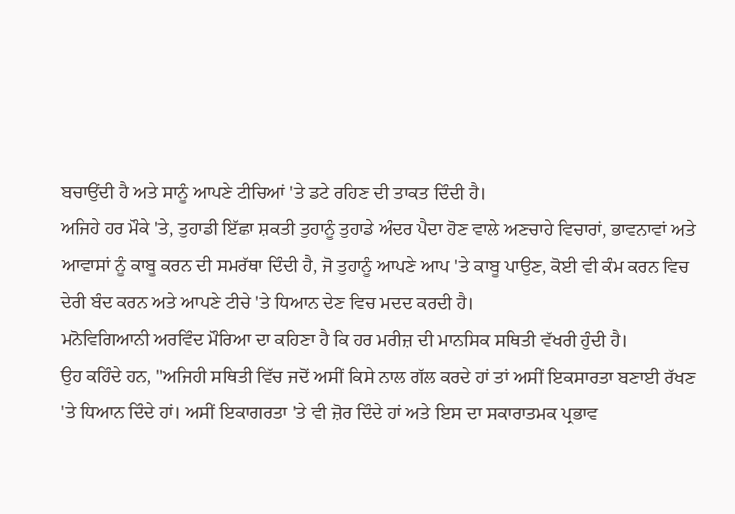ਬਚਾਉਂਦੀ ਹੈ ਅਤੇ ਸਾਨੂੰ ਆਪਣੇ ਟੀਚਿਆਂ 'ਤੇ ਡਟੇ ਰਹਿਣ ਦੀ ਤਾਕਤ ਦਿੰਦੀ ਹੈ।
ਅਜਿਹੇ ਹਰ ਮੌਕੇ 'ਤੇ, ਤੁਹਾਡੀ ਇੱਛਾ ਸ਼ਕਤੀ ਤੁਹਾਨੂੰ ਤੁਹਾਡੇ ਅੰਦਰ ਪੈਦਾ ਹੋਣ ਵਾਲੇ ਅਣਚਾਹੇ ਵਿਚਾਰਾਂ, ਭਾਵਨਾਵਾਂ ਅਤੇ ਆਵਾਸਾਂ ਨੂੰ ਕਾਬੂ ਕਰਨ ਦੀ ਸਮਰੱਥਾ ਦਿੰਦੀ ਹੈ, ਜੋ ਤੁਹਾਨੂੰ ਆਪਣੇ ਆਪ 'ਤੇ ਕਾਬੂ ਪਾਉਣ, ਕੋਈ ਵੀ ਕੰਮ ਕਰਨ ਵਿਚ ਦੇਰੀ ਬੰਦ ਕਰਨ ਅਤੇ ਆਪਣੇ ਟੀਚੇ 'ਤੇ ਧਿਆਨ ਦੇਣ ਵਿਚ ਮਦਦ ਕਰਦੀ ਹੈ।
ਮਨੋਵਿਗਿਆਨੀ ਅਰਵਿੰਦ ਮੌਰਿਆ ਦਾ ਕਹਿਣਾ ਹੈ ਕਿ ਹਰ ਮਰੀਜ਼ ਦੀ ਮਾਨਸਿਕ ਸਥਿਤੀ ਵੱਖਰੀ ਹੁੰਦੀ ਹੈ।
ਉਹ ਕਹਿੰਦੇ ਹਨ, "ਅਜਿਹੀ ਸਥਿਤੀ ਵਿੱਚ ਜਦੋਂ ਅਸੀਂ ਕਿਸੇ ਨਾਲ ਗੱਲ ਕਰਦੇ ਹਾਂ ਤਾਂ ਅਸੀਂ ਇਕਸਾਰਤਾ ਬਣਾਈ ਰੱਖਣ 'ਤੇ ਧਿਆਨ ਦਿੰਦੇ ਹਾਂ। ਅਸੀਂ ਇਕਾਗਰਤਾ 'ਤੇ ਵੀ ਜ਼ੋਰ ਦਿੰਦੇ ਹਾਂ ਅਤੇ ਇਸ ਦਾ ਸਕਾਰਾਤਮਕ ਪ੍ਰਭਾਵ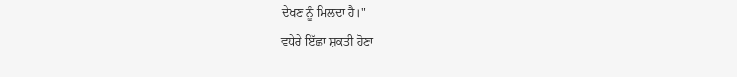ਦੇਖਣ ਨੂੰ ਮਿਲਦਾ ਹੈ।"
ਵਧੇਰੇ ਇੱਛਾ ਸ਼ਕਤੀ ਹੋਣਾ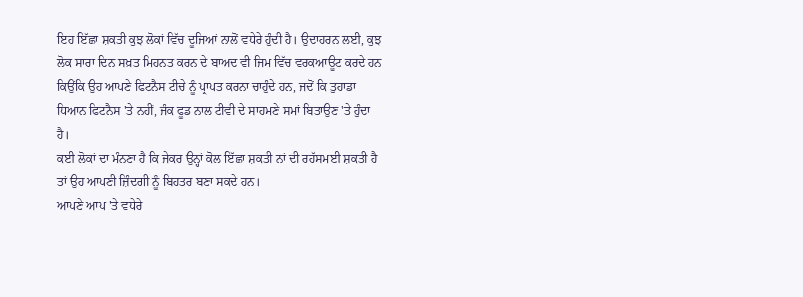ਇਹ ਇੱਛਾ ਸ਼ਕਤੀ ਕੁਝ ਲੋਕਾਂ ਵਿੱਚ ਦੂਜਿਆਂ ਨਾਲੋਂ ਵਧੇਰੇ ਹੁੰਦੀ ਹੈ। ਉਦਾਹਰਨ ਲਈ, ਕੁਝ ਲੋਕ ਸਾਰਾ ਦਿਨ ਸਖ਼ਤ ਮਿਹਨਤ ਕਰਨ ਦੇ ਬਾਅਦ ਵੀ ਜਿਮ ਵਿੱਚ ਵਰਕਆਊਟ ਕਰਦੇ ਹਨ ਕਿਉਂਕਿ ਉਹ ਆਪਣੇ ਫਿਟਨੈਸ ਟੀਚੇ ਨੂੰ ਪ੍ਰਾਪਤ ਕਰਨਾ ਚਾਹੁੰਦੇ ਹਨ, ਜਦੋਂ ਕਿ ਤੁਹਾਡਾ ਧਿਆਨ ਫਿਟਨੈਸ 'ਤੇ ਨਹੀਂ, ਜੰਕ ਫੂਡ ਨਾਲ ਟੀਵੀ ਦੇ ਸਾਹਮਣੇ ਸਮਾਂ ਬਿਤਾਉਣ 'ਤੇ ਹੁੰਦਾ ਹੈ।
ਕਈ ਲੋਕਾਂ ਦਾ ਮੰਨਣਾ ਹੈ ਕਿ ਜੇਕਰ ਉਨ੍ਹਾਂ ਕੋਲ ਇੱਛਾ ਸ਼ਕਤੀ ਨਾਂ ਦੀ ਰਹੱਸਮਈ ਸ਼ਕਤੀ ਹੈ ਤਾਂ ਉਹ ਆਪਣੀ ਜ਼ਿੰਦਗੀ ਨੂੰ ਬਿਹਤਰ ਬਣਾ ਸਕਦੇ ਹਨ।
ਆਪਣੇ ਆਪ 'ਤੇ ਵਧੇਰੇ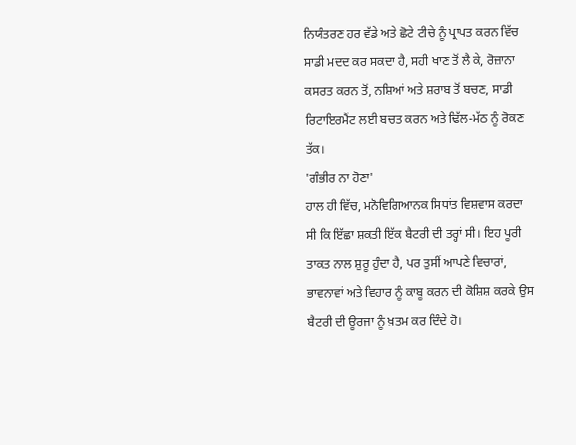ਨਿਯੰਤਰਣ ਹਰ ਵੱਡੇ ਅਤੇ ਛੋਟੇ ਟੀਚੇ ਨੂੰ ਪ੍ਰਾਪਤ ਕਰਨ ਵਿੱਚ ਸਾਡੀ ਮਦਦ ਕਰ ਸਕਦਾ ਹੈ, ਸਹੀ ਖਾਣ ਤੋਂ ਲੈ ਕੇ, ਰੋਜ਼ਾਨਾ ਕਸਰਤ ਕਰਨ ਤੋਂ, ਨਸ਼ਿਆਂ ਅਤੇ ਸ਼ਰਾਬ ਤੋਂ ਬਚਣ, ਸਾਡੀ ਰਿਟਾਇਰਮੈਂਟ ਲਈ ਬਚਤ ਕਰਨ ਅਤੇ ਢਿੱਲ-ਮੱਠ ਨੂੰ ਰੋਕਣ ਤੱਕ।
'ਗੰਭੀਰ ਨਾ ਹੋਣਾ'
ਹਾਲ ਹੀ ਵਿੱਚ, ਮਨੋਵਿਗਿਆਨਕ ਸਿਧਾਂਤ ਵਿਸ਼ਵਾਸ ਕਰਦਾ ਸੀ ਕਿ ਇੱਛਾ ਸ਼ਕਤੀ ਇੱਕ ਬੈਟਰੀ ਦੀ ਤਰ੍ਹਾਂ ਸੀ। ਇਹ ਪੂਰੀ ਤਾਕਤ ਨਾਲ ਸ਼ੁਰੂ ਹੁੰਦਾ ਹੈ, ਪਰ ਤੁਸੀਂ ਆਪਣੇ ਵਿਚਾਰਾਂ, ਭਾਵਨਾਵਾਂ ਅਤੇ ਵਿਹਾਰ ਨੂੰ ਕਾਬੂ ਕਰਨ ਦੀ ਕੋਸ਼ਿਸ਼ ਕਰਕੇ ਉਸ ਬੈਟਰੀ ਦੀ ਊਰਜਾ ਨੂੰ ਖ਼ਤਮ ਕਰ ਦਿੰਦੇ ਹੋ।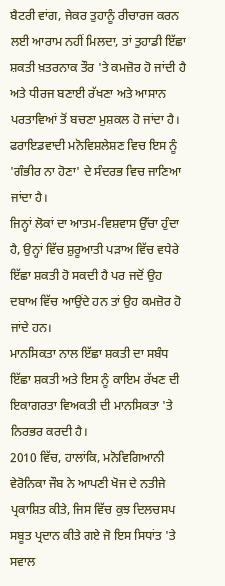ਬੈਟਰੀ ਵਾਂਗ, ਜੇਕਰ ਤੁਹਾਨੂੰ ਰੀਚਾਰਜ ਕਰਨ ਲਈ ਆਰਾਮ ਨਹੀਂ ਮਿਲਦਾ, ਤਾਂ ਤੁਹਾਡੀ ਇੱਛਾ ਸ਼ਕਤੀ ਖ਼ਤਰਨਾਕ ਤੌਰ 'ਤੇ ਕਮਜ਼ੋਰ ਹੋ ਜਾਂਦੀ ਹੈ ਅਤੇ ਧੀਰਜ ਬਣਾਈ ਰੱਖਣਾ ਅਤੇ ਆਸਾਨ ਪਰਤਾਵਿਆਂ ਤੋਂ ਬਚਣਾ ਮੁਸ਼ਕਲ ਹੋ ਜਾਂਦਾ ਹੈ।
ਫਰਾਇਡਵਾਦੀ ਮਨੋਵਿਸ਼ਲੇਸ਼ਣ ਵਿਚ ਇਸ ਨੂੰ 'ਗੰਭੀਰ ਨਾ ਹੋਣਾ' ਦੇ ਸੰਦਰਭ ਵਿਚ ਜਾਣਿਆ ਜਾਂਦਾ ਹੈ।
ਜਿਨ੍ਹਾਂ ਲੋਕਾਂ ਦਾ ਆਤਮ-ਵਿਸ਼ਵਾਸ ਉੱਚਾ ਹੁੰਦਾ ਹੈ, ਉਨ੍ਹਾਂ ਵਿੱਚ ਸ਼ੁਰੂਆਤੀ ਪੜਾਅ ਵਿੱਚ ਵਧੇਰੇ ਇੱਛਾ ਸ਼ਕਤੀ ਹੋ ਸਕਦੀ ਹੈ ਪਰ ਜਦੋਂ ਉਹ ਦਬਾਅ ਵਿੱਚ ਆਉਂਦੇ ਹਨ ਤਾਂ ਉਹ ਕਮਜ਼ੋਰ ਹੋ ਜਾਂਦੇ ਹਨ।
ਮਾਨਸਿਕਤਾ ਨਾਲ ਇੱਛਾ ਸ਼ਕਤੀ ਦਾ ਸਬੰਧ
ਇੱਛਾ ਸ਼ਕਤੀ ਅਤੇ ਇਸ ਨੂੰ ਕਾਇਮ ਰੱਖਣ ਦੀ ਇਕਾਗਰਤਾ ਵਿਅਕਤੀ ਦੀ ਮਾਨਸਿਕਤਾ 'ਤੇ ਨਿਰਭਰ ਕਰਦੀ ਹੈ।
2010 ਵਿੱਚ, ਹਾਲਾਂਕਿ, ਮਨੋਵਿਗਿਆਨੀ ਵੇਰੋਨਿਕਾ ਜੌਬ ਨੇ ਆਪਣੀ ਖੋਜ ਦੇ ਨਤੀਜੇ ਪ੍ਰਕਾਸ਼ਿਤ ਕੀਤੇ, ਜਿਸ ਵਿੱਚ ਕੁਝ ਦਿਲਚਸਪ ਸਬੂਤ ਪ੍ਰਦਾਨ ਕੀਤੇ ਗਏ ਜੋ ਇਸ ਸਿਧਾਂਤ 'ਤੇ ਸਵਾਲ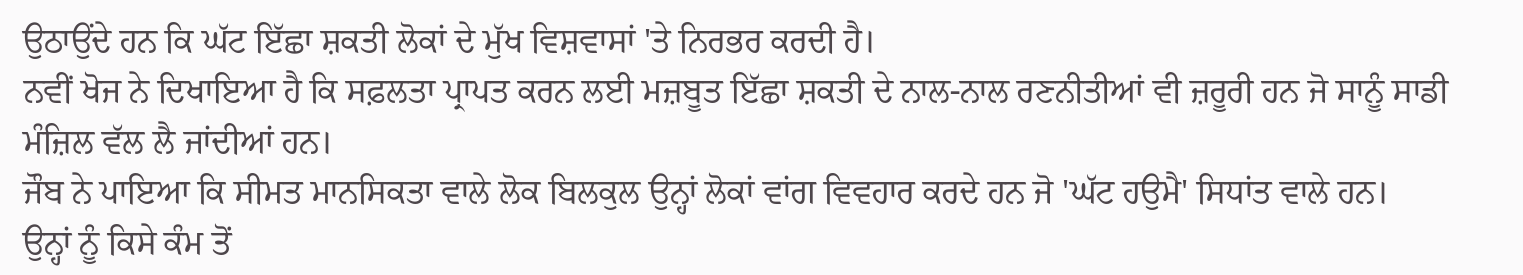ਉਠਾਉਂਦੇ ਹਨ ਕਿ ਘੱਟ ਇੱਛਾ ਸ਼ਕਤੀ ਲੋਕਾਂ ਦੇ ਮੁੱਖ ਵਿਸ਼ਵਾਸਾਂ 'ਤੇ ਨਿਰਭਰ ਕਰਦੀ ਹੈ।
ਨਵੀਂ ਖੋਜ ਨੇ ਦਿਖਾਇਆ ਹੈ ਕਿ ਸਫ਼ਲਤਾ ਪ੍ਰਾਪਤ ਕਰਨ ਲਈ ਮਜ਼ਬੂਤ ਇੱਛਾ ਸ਼ਕਤੀ ਦੇ ਨਾਲ-ਨਾਲ ਰਣਨੀਤੀਆਂ ਵੀ ਜ਼ਰੂਰੀ ਹਨ ਜੋ ਸਾਨੂੰ ਸਾਡੀ ਮੰਜ਼ਿਲ ਵੱਲ ਲੈ ਜਾਂਦੀਆਂ ਹਨ।
ਜੌਬ ਨੇ ਪਾਇਆ ਕਿ ਸੀਮਤ ਮਾਨਸਿਕਤਾ ਵਾਲੇ ਲੋਕ ਬਿਲਕੁਲ ਉਨ੍ਹਾਂ ਲੋਕਾਂ ਵਾਂਗ ਵਿਵਹਾਰ ਕਰਦੇ ਹਨ ਜੋ 'ਘੱਟ ਹਉਮੈ' ਸਿਧਾਂਤ ਵਾਲੇ ਹਨ।
ਉਨ੍ਹਾਂ ਨੂੰ ਕਿਸੇ ਕੰਮ ਤੋਂ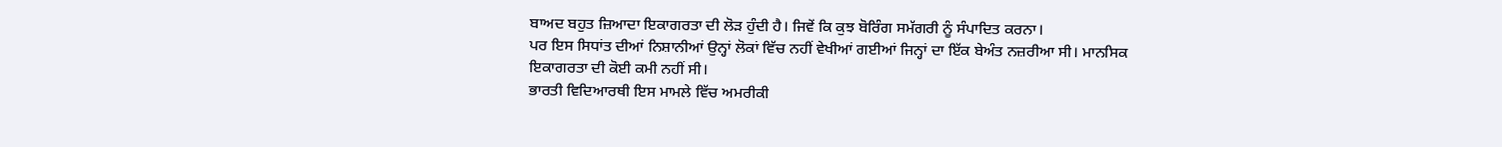ਬਾਅਦ ਬਹੁਤ ਜ਼ਿਆਦਾ ਇਕਾਗਰਤਾ ਦੀ ਲੋੜ ਹੁੰਦੀ ਹੈ। ਜਿਵੇਂ ਕਿ ਕੁਝ ਬੋਰਿੰਗ ਸਮੱਗਰੀ ਨੂੰ ਸੰਪਾਦਿਤ ਕਰਨਾ।
ਪਰ ਇਸ ਸਿਧਾਂਤ ਦੀਆਂ ਨਿਸ਼ਾਨੀਆਂ ਉਨ੍ਹਾਂ ਲੋਕਾਂ ਵਿੱਚ ਨਹੀਂ ਵੇਖੀਆਂ ਗਈਆਂ ਜਿਨ੍ਹਾਂ ਦਾ ਇੱਕ ਬੇਅੰਤ ਨਜ਼ਰੀਆ ਸੀ। ਮਾਨਸਿਕ ਇਕਾਗਰਤਾ ਦੀ ਕੋਈ ਕਮੀ ਨਹੀਂ ਸੀ।
ਭਾਰਤੀ ਵਿਦਿਆਰਥੀ ਇਸ ਮਾਮਲੇ ਵਿੱਚ ਅਮਰੀਕੀ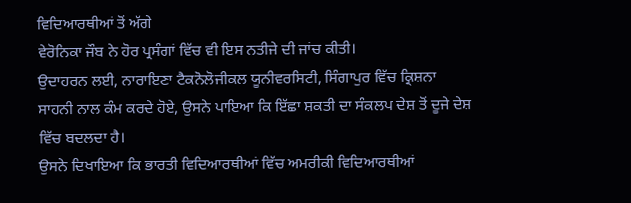ਵਿਦਿਆਰਥੀਆਂ ਤੋਂ ਅੱਗੇ
ਵੇਰੋਨਿਕਾ ਜੌਬ ਨੇ ਹੋਰ ਪ੍ਰਸੰਗਾਂ ਵਿੱਚ ਵੀ ਇਸ ਨਤੀਜੇ ਦੀ ਜਾਂਚ ਕੀਤੀ।
ਉਦਾਹਰਨ ਲਈ, ਨਾਰਾਇਣਾ ਟੈਕਨੋਲੋਜੀਕਲ ਯੂਨੀਵਰਸਿਟੀ, ਸਿੰਗਾਪੁਰ ਵਿੱਚ ਕ੍ਰਿਸ਼ਨਾ ਸਾਹਨੀ ਨਾਲ ਕੰਮ ਕਰਦੇ ਹੋਏ, ਉਸਨੇ ਪਾਇਆ ਕਿ ਇੱਛਾ ਸ਼ਕਤੀ ਦਾ ਸੰਕਲਪ ਦੇਸ਼ ਤੋਂ ਦੂਜੇ ਦੇਸ਼ ਵਿੱਚ ਬਦਲਦਾ ਹੈ।
ਉਸਨੇ ਦਿਖਾਇਆ ਕਿ ਭਾਰਤੀ ਵਿਦਿਆਰਥੀਆਂ ਵਿੱਚ ਅਮਰੀਕੀ ਵਿਦਿਆਰਥੀਆਂ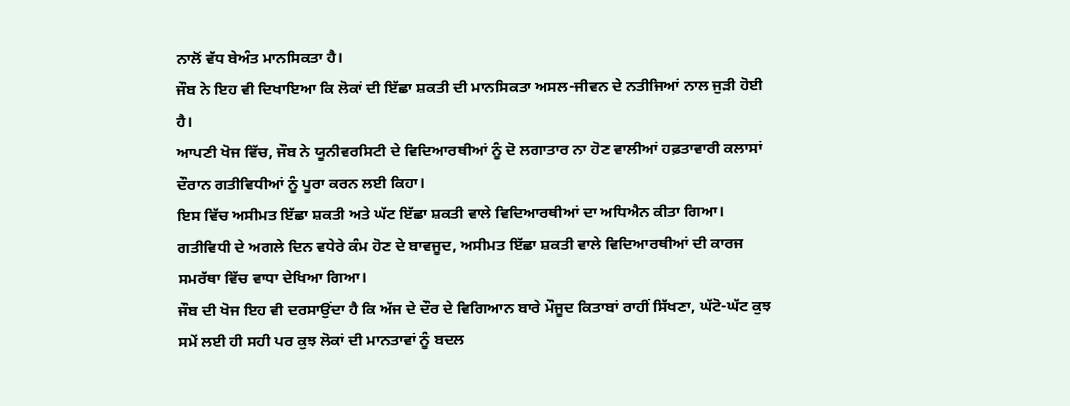ਨਾਲੋਂ ਵੱਧ ਬੇਅੰਤ ਮਾਨਸਿਕਤਾ ਹੈ।
ਜੌਬ ਨੇ ਇਹ ਵੀ ਦਿਖਾਇਆ ਕਿ ਲੋਕਾਂ ਦੀ ਇੱਛਾ ਸ਼ਕਤੀ ਦੀ ਮਾਨਸਿਕਤਾ ਅਸਲ-ਜੀਵਨ ਦੇ ਨਤੀਜਿਆਂ ਨਾਲ ਜੁੜੀ ਹੋਈ ਹੈ।
ਆਪਣੀ ਖੋਜ ਵਿੱਚ, ਜੌਬ ਨੇ ਯੂਨੀਵਰਸਿਟੀ ਦੇ ਵਿਦਿਆਰਥੀਆਂ ਨੂੰ ਦੋ ਲਗਾਤਾਰ ਨਾ ਹੋਣ ਵਾਲੀਆਂ ਹਫ਼ਤਾਵਾਰੀ ਕਲਾਸਾਂ ਦੌਰਾਨ ਗਤੀਵਿਧੀਆਂ ਨੂੰ ਪੂਰਾ ਕਰਨ ਲਈ ਕਿਹਾ।
ਇਸ ਵਿੱਚ ਅਸੀਮਤ ਇੱਛਾ ਸ਼ਕਤੀ ਅਤੇ ਘੱਟ ਇੱਛਾ ਸ਼ਕਤੀ ਵਾਲੇ ਵਿਦਿਆਰਥੀਆਂ ਦਾ ਅਧਿਐਨ ਕੀਤਾ ਗਿਆ।
ਗਤੀਵਿਧੀ ਦੇ ਅਗਲੇ ਦਿਨ ਵਧੇਰੇ ਕੰਮ ਹੋਣ ਦੇ ਬਾਵਜੂਦ, ਅਸੀਮਤ ਇੱਛਾ ਸ਼ਕਤੀ ਵਾਲੇ ਵਿਦਿਆਰਥੀਆਂ ਦੀ ਕਾਰਜ ਸਮਰੱਥਾ ਵਿੱਚ ਵਾਧਾ ਦੇਖਿਆ ਗਿਆ।
ਜੌਬ ਦੀ ਖੋਜ ਇਹ ਵੀ ਦਰਸਾਉਂਦਾ ਹੈ ਕਿ ਅੱਜ ਦੇ ਦੌਰ ਦੇ ਵਿਗਿਆਨ ਬਾਰੇ ਮੌਜੂਦ ਕਿਤਾਬਾਂ ਰਾਹੀਂ ਸਿੱਖਣਾ, ਘੱਟੋ-ਘੱਟ ਕੁਝ ਸਮੇਂ ਲਈ ਹੀ ਸਹੀ ਪਰ ਕੁਝ ਲੋਕਾਂ ਦੀ ਮਾਨਤਾਵਾਂ ਨੂੰ ਬਦਲ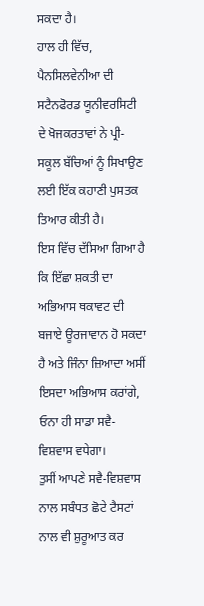ਸਕਦਾ ਹੈ।
ਹਾਲ ਹੀ ਵਿੱਚ, ਪੈਨਸਿਲਵੇਨੀਆ ਦੀ ਸਟੈਨਫੋਰਡ ਯੂਨੀਵਰਸਿਟੀ ਦੇ ਖੋਜਕਰਤਾਵਾਂ ਨੇ ਪ੍ਰੀ-ਸਕੂਲ ਬੱਚਿਆਂ ਨੂੰ ਸਿਖਾਉਣ ਲਈ ਇੱਕ ਕਹਾਣੀ ਪੁਸਤਕ ਤਿਆਰ ਕੀਤੀ ਹੈ।
ਇਸ ਵਿੱਚ ਦੱਸਿਆ ਗਿਆ ਹੈ ਕਿ ਇੱਛਾ ਸ਼ਕਤੀ ਦਾ ਅਭਿਆਸ ਥਕਾਵਟ ਦੀ ਬਜਾਏ ਊਰਜਾਵਾਨ ਹੋ ਸਕਦਾ ਹੈ ਅਤੇ ਜਿੰਨਾ ਜ਼ਿਆਦਾ ਅਸੀਂ ਇਸਦਾ ਅਭਿਆਸ ਕਰਾਂਗੇ, ਓਨਾ ਹੀ ਸਾਡਾ ਸਵੈ-ਵਿਸ਼ਵਾਸ ਵਧੇਗਾ।
ਤੁਸੀਂ ਆਪਣੇ ਸਵੈ-ਵਿਸ਼ਵਾਸ ਨਾਲ ਸਬੰਧਤ ਛੋਟੇ ਟੈਸਟਾਂ ਨਾਲ ਵੀ ਸ਼ੁਰੂਆਤ ਕਰ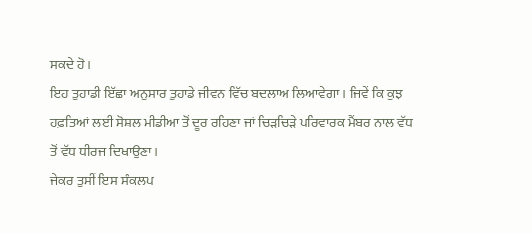ਸਕਦੇ ਹੋ।
ਇਹ ਤੁਹਾਡੀ ਇੱਛਾ ਅਨੁਸਾਰ ਤੁਹਾਡੇ ਜੀਵਨ ਵਿੱਚ ਬਦਲਾਅ ਲਿਆਵੇਗਾ। ਜਿਵੇਂ ਕਿ ਕੁਝ ਹਫ਼ਤਿਆਂ ਲਈ ਸੋਸ਼ਲ ਮੀਡੀਆ ਤੋਂ ਦੂਰ ਰਹਿਣਾ ਜਾਂ ਚਿੜਚਿੜੇ ਪਰਿਵਾਰਕ ਮੈਂਬਰ ਨਾਲ ਵੱਧ ਤੋਂ ਵੱਧ ਧੀਰਜ ਦਿਖਾਉਣਾ।
ਜੇਕਰ ਤੁਸੀਂ ਇਸ ਸੰਕਲਪ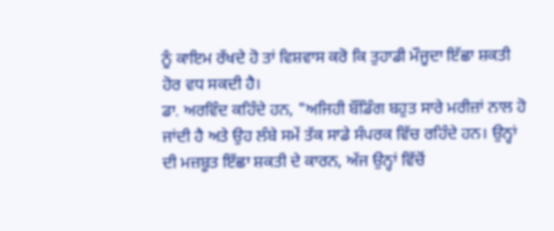ਨੂੰ ਕਾਇਮ ਰੱਖਦੇ ਹੋ ਤਾਂ ਵਿਸ਼ਵਾਸ ਕਰੋ ਕਿ ਤੁਹਾਡੀ ਮੌਜੂਦਾ ਇੱਛਾ ਸ਼ਕਤੀ ਹੋਰ ਵਧ ਸਕਦੀ ਹੈ।
ਡਾ. ਅਰਵਿੰਦ ਕਹਿੰਦੇ ਹਨ, "ਅਜਿਹੀ ਬੌਂਡਿੰਗ ਬਹੁਤ ਸਾਰੇ ਮਰੀਜ਼ਾਂ ਨਾਲ ਹੋ ਜਾਂਦੀ ਹੈ ਅਤੇ ਉਹ ਲੰਬੇ ਸਮੇਂ ਤੱਕ ਸਾਡੇ ਸੰਪਰਕ ਵਿੱਚ ਰਹਿੰਦੇ ਹਨ। ਉਨ੍ਹਾਂ ਦੀ ਮਜ਼ਬੂਤ ਇੱਛਾ ਸ਼ਕਤੀ ਦੇ ਕਾਰਨ, ਅੱਜ ਉਨ੍ਹਾਂ ਵਿੱਚੋਂ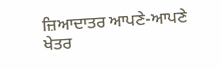ਜ਼ਿਆਦਾਤਰ ਆਪਣੇ-ਆਪਣੇ ਖੇਤਰ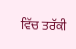ਵਿੱਚ ਤਰੱਕੀ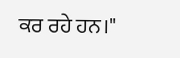ਕਰ ਰਹੇ ਹਨ।"